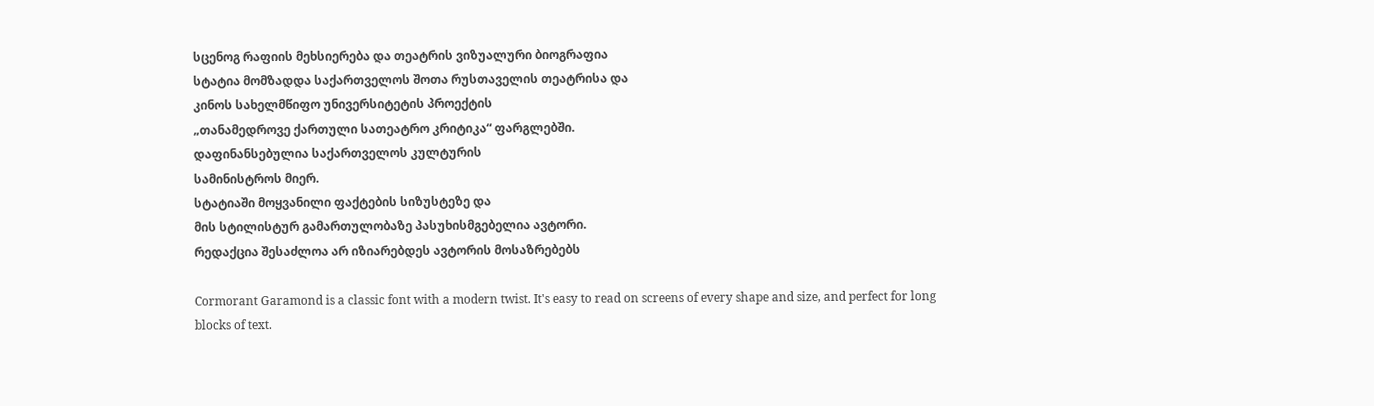სცენოგ რაფიის მეხსიერება და თეატრის ვიზუალური ბიოგრაფია
სტატია მომზადდა საქართველოს შოთა რუსთაველის თეატრისა და
კინოს სახელმწიფო უნივერსიტეტის პროექტის
„თანამედროვე ქართული სათეატრო კრიტიკა“ ფარგლებში.
დაფინანსებულია საქართველოს კულტურის
სამინისტროს მიერ.
სტატიაში მოყვანილი ფაქტების სიზუსტეზე და
მის სტილისტურ გამართულობაზე პასუხისმგებელია ავტორი.
რედაქცია შესაძლოა არ იზიარებდეს ავტორის მოსაზრებებს

Cormorant Garamond is a classic font with a modern twist. It's easy to read on screens of every shape and size, and perfect for long blocks of text.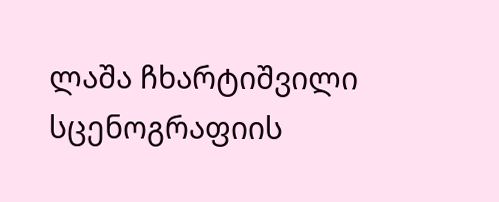ლაშა ჩხარტიშვილი
სცენოგრაფიის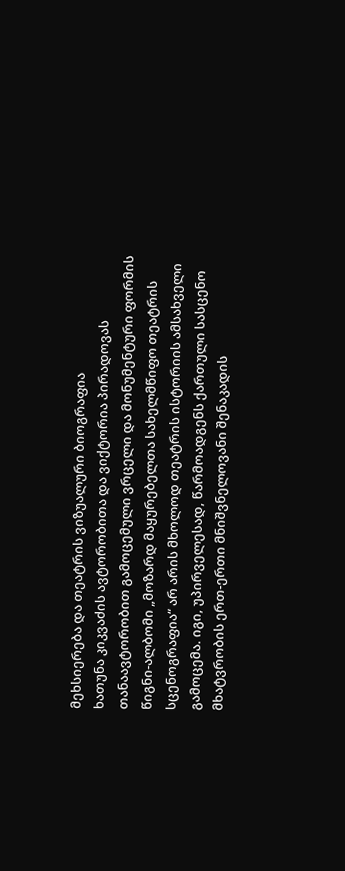მეხსიერება და თეატრის ვიზუალური ბიოგრაფია
ხათუნა კიკვაძის ავტორობითა და ვიქტორია პირადოვას თანაავტორობით გამოცემული ვრცელი და მონუმენტური ფორმის წიგნი-ალბომი „მოზარდ მაყურებელთა სახელმწიფო თეატრის სცენოგრაფია“ არ არის მხოლოდ თეატრის ისტორიის ამსახველი გამოცემა. იგი, უპირველესად, წარმოადგენს ქართული სასცენო მხატვრობის ერთ-ერთი მნიშვნელოვანი შენაკადის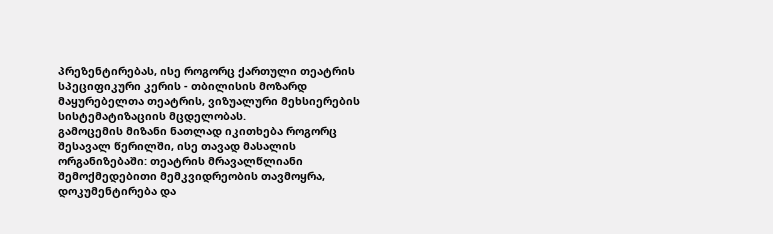პრეზენტირებას, ისე როგორც ქართული თეატრის სპეციფიკური კერის - თბილისის მოზარდ მაყურებელთა თეატრის, ვიზუალური მეხსიერების სისტემატიზაციის მცდელობას.
გამოცემის მიზანი ნათლად იკითხება როგორც შესავალ წერილში, ისე თავად მასალის ორგანიზებაში: თეატრის მრავალწლიანი შემოქმედებითი მემკვიდრეობის თავმოყრა, დოკუმენტირება და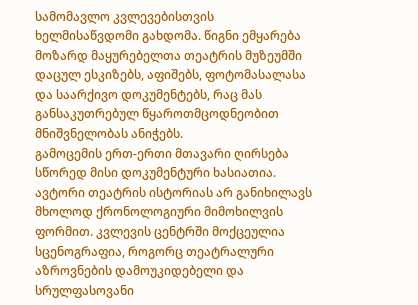სამომავლო კვლევებისთვის ხელმისაწვდომი გახდომა. წიგნი ემყარება მოზარდ მაყურებელთა თეატრის მუზეუმში დაცულ ესკიზებს, აფიშებს, ფოტომასალასა და საარქივო დოკუმენტებს, რაც მას განსაკუთრებულ წყაროთმცოდნეობით მნიშვნელობას ანიჭებს.
გამოცემის ერთ-ერთი მთავარი ღირსება სწორედ მისი დოკუმენტური ხასიათია. ავტორი თეატრის ისტორიას არ განიხილავს მხოლოდ ქრონოლოგიური მიმოხილვის ფორმით. კვლევის ცენტრში მოქცეულია სცენოგრაფია, როგორც თეატრალური აზროვნების დამოუკიდებელი და სრულფასოვანი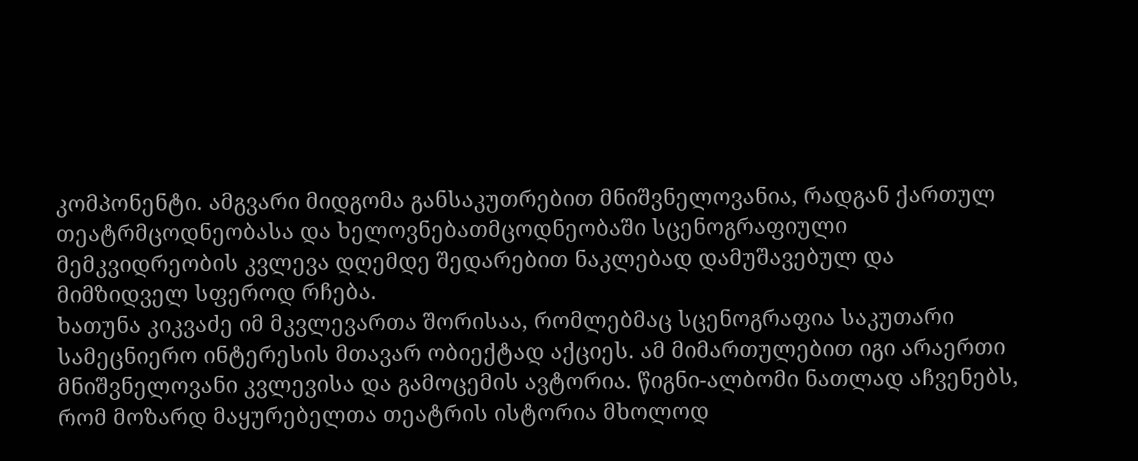კომპონენტი. ამგვარი მიდგომა განსაკუთრებით მნიშვნელოვანია, რადგან ქართულ თეატრმცოდნეობასა და ხელოვნებათმცოდნეობაში სცენოგრაფიული მემკვიდრეობის კვლევა დღემდე შედარებით ნაკლებად დამუშავებულ და მიმზიდველ სფეროდ რჩება.
ხათუნა კიკვაძე იმ მკვლევართა შორისაა, რომლებმაც სცენოგრაფია საკუთარი სამეცნიერო ინტერესის მთავარ ობიექტად აქციეს. ამ მიმართულებით იგი არაერთი მნიშვნელოვანი კვლევისა და გამოცემის ავტორია. წიგნი-ალბომი ნათლად აჩვენებს, რომ მოზარდ მაყურებელთა თეატრის ისტორია მხოლოდ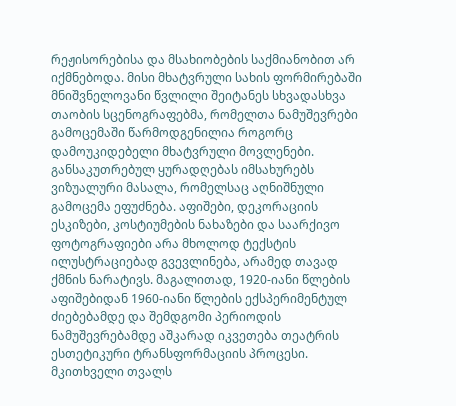რეჟისორებისა და მსახიობების საქმიანობით არ იქმნებოდა. მისი მხატვრული სახის ფორმირებაში მნიშვნელოვანი წვლილი შეიტანეს სხვადასხვა თაობის სცენოგრაფებმა, რომელთა ნამუშევრები გამოცემაში წარმოდგენილია როგორც დამოუკიდებელი მხატვრული მოვლენები.
განსაკუთრებულ ყურადღებას იმსახურებს ვიზუალური მასალა, რომელსაც აღნიშნული გამოცემა ეფუძნება. აფიშები, დეკორაციის ესკიზები, კოსტიუმების ნახაზები და საარქივო ფოტოგრაფიები არა მხოლოდ ტექსტის ილუსტრაციებად გვევლინება, არამედ თავად ქმნის ნარატივს. მაგალითად, 1920-იანი წლების აფიშებიდან 1960-იანი წლების ექსპერიმენტულ ძიებებამდე და შემდგომი პერიოდის ნამუშევრებამდე აშკარად იკვეთება თეატრის ესთეტიკური ტრანსფორმაციის პროცესი. მკითხველი თვალს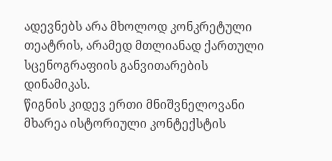ადევნებს არა მხოლოდ კონკრეტული თეატრის, არამედ მთლიანად ქართული სცენოგრაფიის განვითარების დინამიკას.
წიგნის კიდევ ერთი მნიშვნელოვანი მხარეა ისტორიული კონტექსტის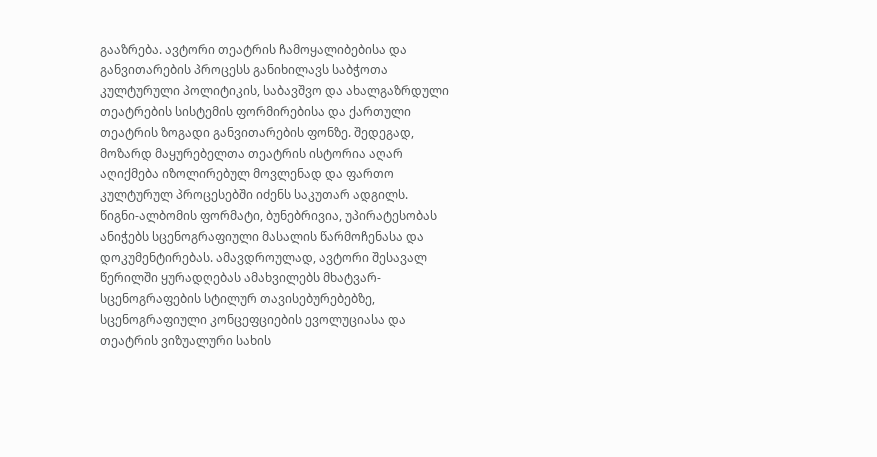გააზრება. ავტორი თეატრის ჩამოყალიბებისა და განვითარების პროცესს განიხილავს საბჭოთა კულტურული პოლიტიკის, საბავშვო და ახალგაზრდული თეატრების სისტემის ფორმირებისა და ქართული თეატრის ზოგადი განვითარების ფონზე. შედეგად, მოზარდ მაყურებელთა თეატრის ისტორია აღარ აღიქმება იზოლირებულ მოვლენად და ფართო კულტურულ პროცესებში იძენს საკუთარ ადგილს.
წიგნი-ალბომის ფორმატი, ბუნებრივია, უპირატესობას ანიჭებს სცენოგრაფიული მასალის წარმოჩენასა და დოკუმენტირებას. ამავდროულად, ავტორი შესავალ წერილში ყურადღებას ამახვილებს მხატვარ-სცენოგრაფების სტილურ თავისებურებებზე, სცენოგრაფიული კონცეფციების ევოლუციასა და თეატრის ვიზუალური სახის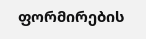ფორმირების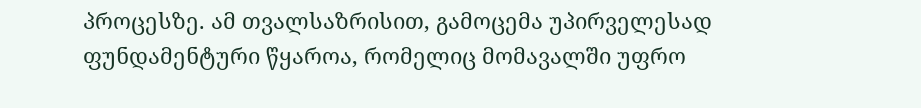პროცესზე. ამ თვალსაზრისით, გამოცემა უპირველესად ფუნდამენტური წყაროა, რომელიც მომავალში უფრო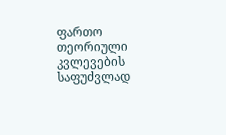ფართო თეორიული კვლევების საფუძვლად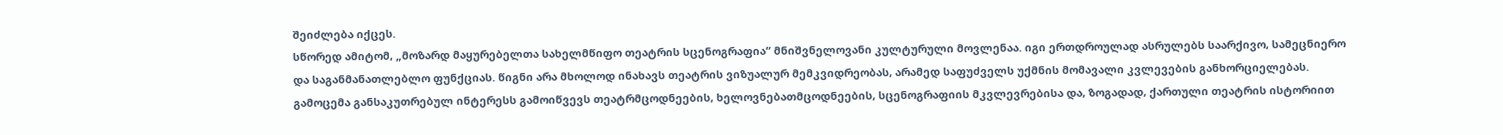შეიძლება იქცეს.
სწორედ ამიტომ, „მოზარდ მაყურებელთა სახელმწიფო თეატრის სცენოგრაფია“ მნიშვნელოვანი კულტურული მოვლენაა. იგი ერთდროულად ასრულებს საარქივო, სამეცნიერო და საგანმანათლებლო ფუნქციას. წიგნი არა მხოლოდ ინახავს თეატრის ვიზუალურ მემკვიდრეობას, არამედ საფუძველს უქმნის მომავალი კვლევების განხორციელებას. გამოცემა განსაკუთრებულ ინტერესს გამოიწვევს თეატრმცოდნეების, ხელოვნებათმცოდნეების, სცენოგრაფიის მკვლევრებისა და, ზოგადად, ქართული თეატრის ისტორიით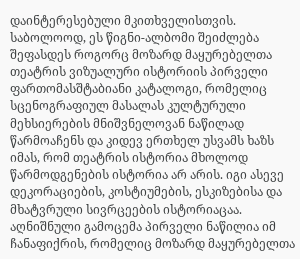დაინტერესებული მკითხველისთვის.
საბოლოოდ, ეს წიგნი-ალბომი შეიძლება შეფასდეს როგორც მოზარდ მაყურებელთა თეატრის ვიზუალური ისტორიის პირველი ფართომასშტაბიანი კატალოგი, რომელიც სცენოგრაფიულ მასალას კულტურული მეხსიერების მნიშვნელოვან ნაწილად წარმოაჩენს და კიდევ ერთხელ უსვამს ხაზს იმას, რომ თეატრის ისტორია მხოლოდ წარმოდგენების ისტორია არ არის. იგი ასევე დეკორაციების, კოსტიუმების, ესკიზებისა და მხატვრული სივრცეების ისტორიაცაა.
აღნიშნული გამოცემა პირველი ნაწილია იმ ჩანაფიქრის, რომელიც მოზარდ მაყურებელთა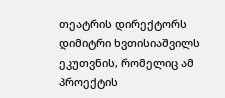თეატრის დირექტორს დიმიტრი ხვთისიაშვილს ეკუთვნის, რომელიც ამ პროექტის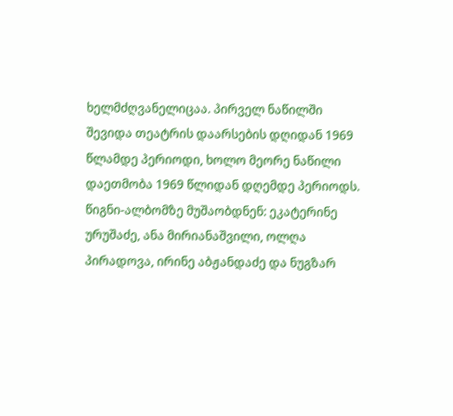ხელმძღვანელიცაა. პირველ ნაწილში შევიდა თეატრის დაარსების დღიდან 1969 წლამდე პერიოდი, ხოლო მეორე ნაწილი დაეთმობა 1969 წლიდან დღემდე პერიოდს. წიგნი-ალბომზე მუშაობდნენ: ეკატერინე ურუშაძე, ანა მირიანაშვილი, ოლღა პირადოვა, ირინე აბჟანდაძე და ნუგზარ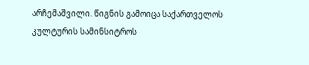არჩემაშვილი. წიგნის გამოიცა საქართველოს კულტურის სამინსიტროს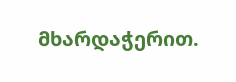მხარდაჭერით.